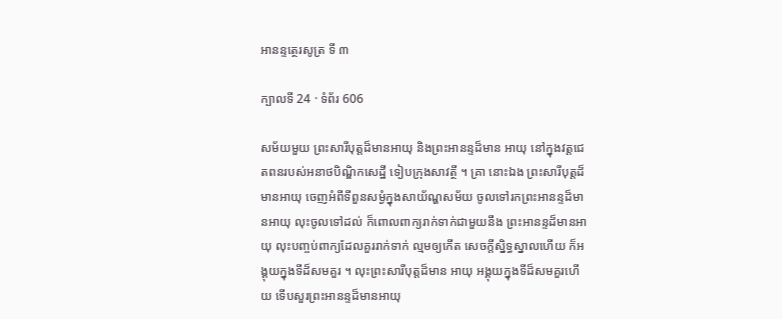អានន្ទត្ថេរសូត្រ ទី ៣

ក្បាលទី 24 · ទំព័រ 606

សម័យមួយ ព្រះសារីបុត្តដ៏មានអាយុ និងព្រះអានន្ទដ៏មាន អាយុ នៅក្នុងវត្តជេតពនរបស់អនាថបិណ្ឌិកសេដ្ឋី ទៀបក្រុងសាវត្ថី ។ គ្រា នោះឯង ព្រះសារីបុត្តដ៏មានអាយុ ចេញអំពីទីពួនសម្ងំក្នុងសាយ័ណ្ហសម័យ ចូលទៅរកព្រះអានន្ទដ៏មានអាយុ លុះចូលទៅដល់ ក៏ពោលពាក្យរាក់ទាក់ជាមួយនឹង ព្រះអានន្ទដ៏មានអាយុ លុះបញ្ចប់ពាក្យដែលគួររាក់ទាក់ ល្មមឲ្យកើត សេចក្តីស្និទ្ធស្នាលហើយ ក៏អង្គុយក្នុងទីដ៏សមគួរ ។ លុះព្រះសារីបុត្តដ៏មាន អាយុ អង្គុយក្នុងទីដ៏សមគួរហើយ ទើបសួរព្រះអានន្ទដ៏មានអាយុ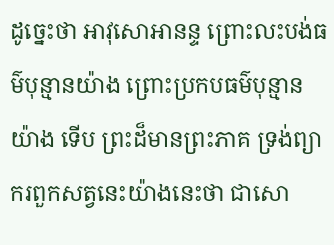ដូច្នេះថា អាវុសោអានន្ទ ព្រោះលះបង់ធម៌បុន្មានយ៉ាង ព្រោះប្រកបធម៌បុន្មានយ៉ាង ទើប ព្រះដ៏មានព្រះភាគ ទ្រង់ព្យាករពួកសត្វនេះយ៉ាងនេះថា ជាសោ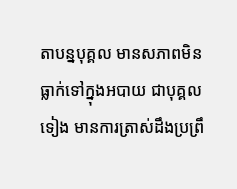តាបន្នបុគ្គល មានសភាពមិនធ្លាក់ទៅក្នុងអបាយ ជាបុគ្គលទៀង មានការត្រាស់ដឹងប្រព្រឹ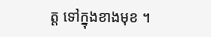ត្ត ទៅក្នុងខាងមុខ ។